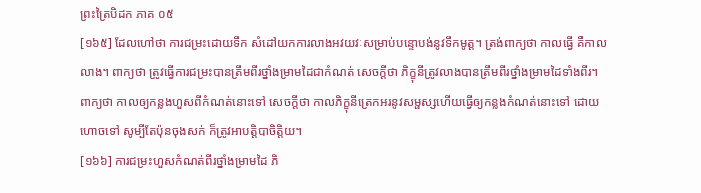ព្រះត្រៃបិដក ភាគ ០៥
[១៦៥] ដែលហៅថា ការជម្រះដោយទឹក សំដៅយកការលាងអវយវៈសម្រាប់បន្ទោបង់នូវទឹកមូត្ត។ ត្រង់ពាក្យថា កាលធ្វើ គឺកាលលាង។ ពាក្យថា ត្រូវធ្វើការជម្រះបានត្រឹមពីរថ្នាំងម្រាមដៃជាកំណត់ សេចក្តីថា ភិក្ខុនីត្រូវលាងបានត្រឹមពីរថ្នាំងម្រាមដៃទាំងពីរ។ ពាក្យថា កាលឲ្យកន្លងហួសពីកំណត់នោះទៅ សេចក្តីថា កាលភិក្ខុនីត្រេកអរនូវសម្ផស្សហើយធ្វើឲ្យកន្លងកំណត់នោះទៅ ដោយហោចទៅ សូម្បីតែប៉ុនចុងសក់ ក៏ត្រូវអាបត្តិបាចិត្តិយ។
[១៦៦] ការជម្រះហួសកំណត់ពីរថ្នាំងម្រាមដៃ ភិ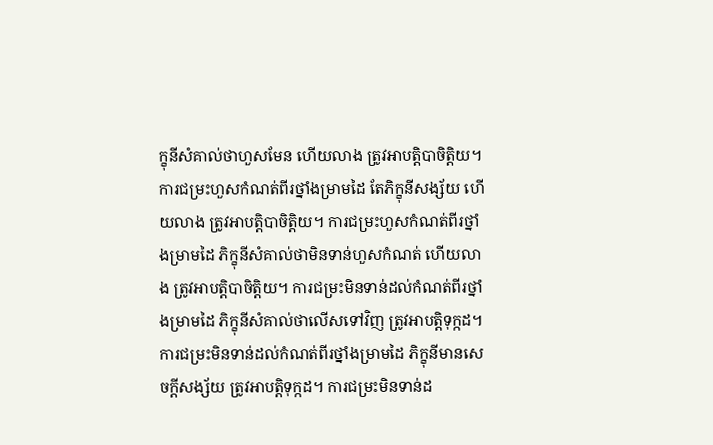ក្ខុនីសំគាល់ថាហួសមែន ហើយលាង ត្រូវអាបត្តិបាចិត្តិយ។ ការជម្រះហួសកំណត់ពីរថ្នាំងម្រាមដៃ តែភិក្ខុនីសង្ស័យ ហើយលាង ត្រូវអាបត្តិបាចិត្តិយ។ ការជម្រះហួសកំណត់ពីរថ្នាំងម្រាមដៃ ភិក្ខុនីសំគាល់ថាមិនទាន់ហួសកំណត់ ហើយលាង ត្រូវអាបត្តិបាចិត្តិយ។ ការជម្រះមិនទាន់ដល់កំណត់ពីរថ្នាំងម្រាមដៃ ភិក្ខុនីសំគាល់ថាលើសទៅវិញ ត្រូវអាបត្តិទុក្កដ។ ការជម្រះមិនទាន់ដល់កំណត់ពីរថ្នាំងម្រាមដៃ ភិក្ខុនីមានសេចក្តីសង្ស័យ ត្រូវអាបត្តិទុក្កដ។ ការជម្រះមិនទាន់ដ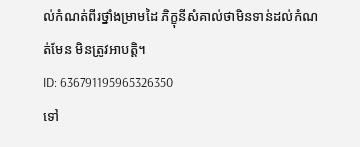ល់កំណត់ពីរថ្នាំងម្រាមដៃ ភិក្ខុនីសំគាល់ថាមិនទាន់ដល់កំណត់មែន មិនត្រូវអាបត្តិ។
ID: 636791195965326350
ទៅ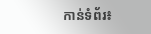កាន់ទំព័រ៖